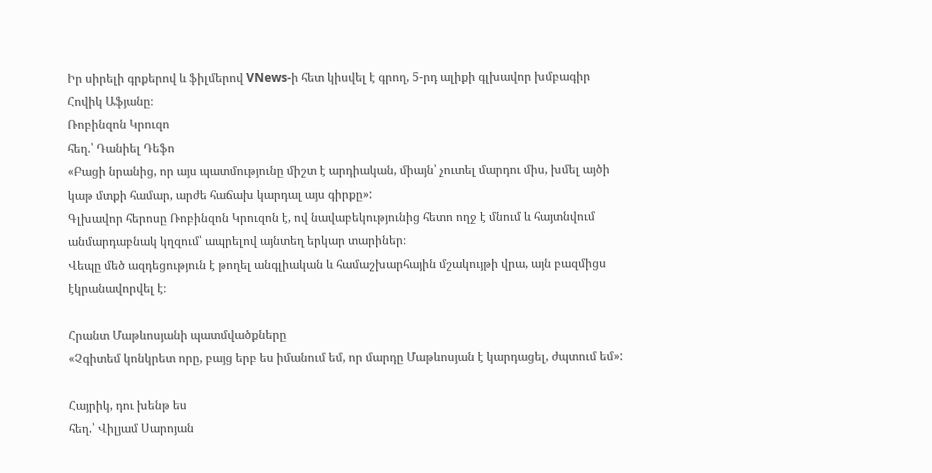Իր սիրելի գրքերով և ֆիլմերով VNews-ի հետ կիսվել է գրող, 5-րդ ալիքի գլխավոր խմբագիր Հովիկ Աֆյանը։
Ռոբինզոն Կրուզո
հեղ.՝ Դանիել Դեֆո
«Բացի նրանից, որ այս պատմությունը միշտ է արդիական, միայն՝ չուտել մարդու միս, խմել այծի կաթ մտքի համար, արժե հաճախ կարդալ այս գիրքը»:
Գլխավոր հերոսը Ռոբինզոն Կրուզոն է, ով նավաբեկությունից հետո ողջ է մնում և հայտնվում անմարդաբնակ կղզում՝ ապրելով այնտեղ երկար տարիներ։
Վեպը մեծ ազդեցություն է թողել անգլիական և համաշխարհային մշակույթի վրա, այն բազմիցս էկրանավորվել է։

Հրանտ Մաթևոսյանի պատմվածքները
«Չգիտեմ կոնկրետ որը, բայց երբ ես իմանում եմ, որ մարդը Մաթևոսյան է կարդացել, ժպտում եմ»:

Հայրիկ, դու խենթ ես
հեղ.՝ Վիլյամ Սարոյան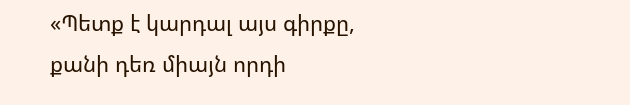«Պետք է կարդալ այս գիրքը, քանի դեռ միայն որդի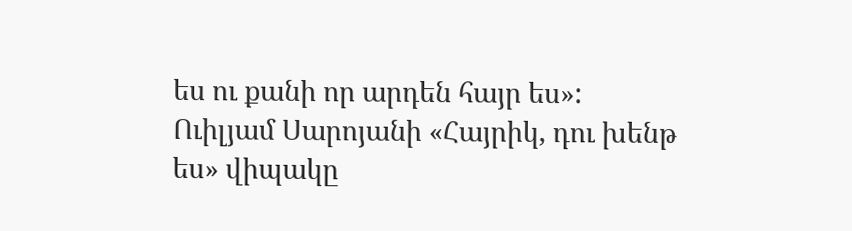ես ու քանի որ արդեն հայր ես»:
Ուիլյամ Սարոյանի «Հայրիկ, դու խենթ ես» վիպակը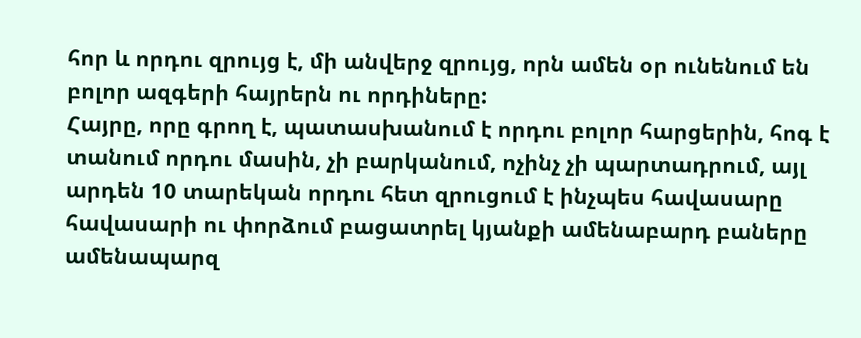հոր և որդու զրույց է, մի անվերջ զրույց, որն ամեն օր ունենում են բոլոր ազգերի հայրերն ու որդիները:
Հայրը, որը գրող է, պատասխանում է որդու բոլոր հարցերին, հոգ է տանում որդու մասին, չի բարկանում, ոչինչ չի պարտադրում, այլ արդեն 10 տարեկան որդու հետ զրուցում է ինչպես հավասարը հավասարի ու փորձում բացատրել կյանքի ամենաբարդ բաները ամենապարզ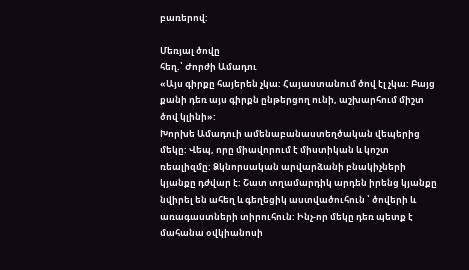բառերով:

Մեռյալ ծովը
հեղ.՝ Ժորժի Ամադու
«Այս գիրքը հայերեն չկա: Հայաստանում ծով էլ չկա: Բայց քանի դեռ այս գիրքն ընթերցող ունի, աշխարհում միշտ ծով կլինի»:
Խորխե Ամադուի ամենաբանաստեղծական վեպերից մեկը: Վեպ, որը միավորում է միստիկան և կոշտ ռեալիզմը: Ձկնորսական արվարձանի բնակիչների կյանքը դժվար է: Շատ տղամարդիկ արդեն իրենց կյանքը նվիրել են ահեղ և գեղեցիկ աստվածուհուն ՝ ծովերի և առագաստների տիրուհուն: Ինչ-որ մեկը դեռ պետք է մահանա օվկիանոսի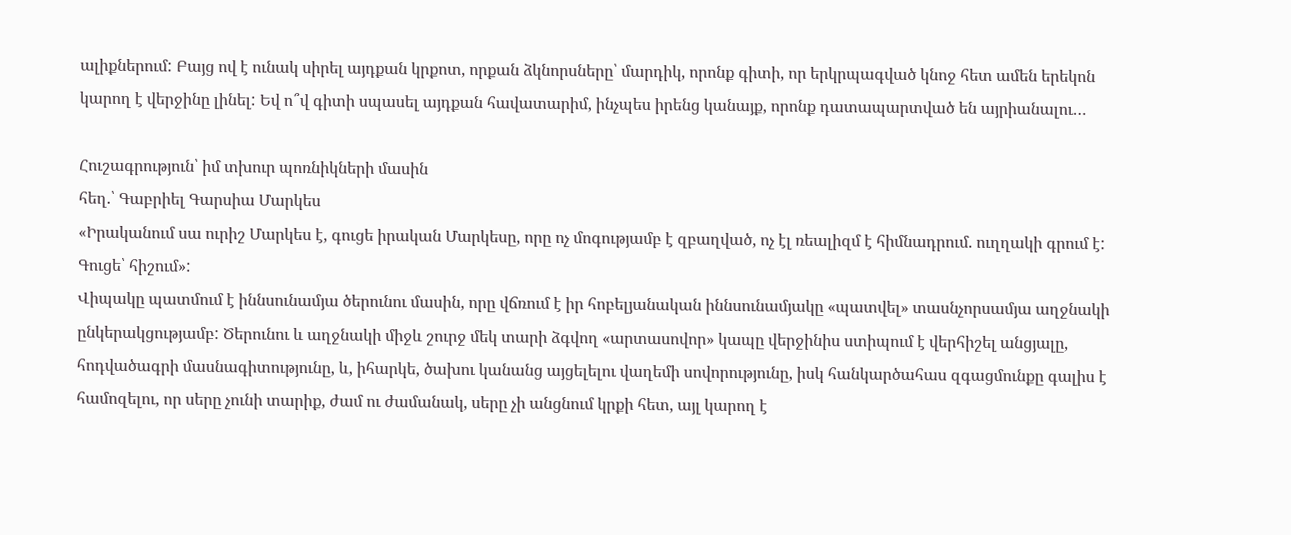ալիքներում: Բայց ով է ունակ սիրել այդքան կրքոտ, որքան ձկնորսները՝ մարդիկ, որոնք գիտի, որ երկրպագված կնոջ հետ ամեն երեկոն կարող է վերջինը լինել: Եվ ո՞վ գիտի սպասել այդքան հավատարիմ, ինչպես իրենց կանայք, որոնք դատապարտված են այրիանալու…

Հուշագրություն՝ իմ տխուր պոռնիկների մասին
հեղ.՝ Գաբրիել Գարսիա Մարկես
«Իրականում սա ուրիշ Մարկես է, գուցե իրական Մարկեսը, որը ոչ մոգությամբ է զբաղված, ոչ էլ ռեալիզմ է հիմնադրում. ուղղակի գրում է: Գուցե՝ հիշում»:
Վիպակը պատմում է իննսունամյա ծերունու մասին, որը վճռում է իր հոբելյանական իննսունամյակը «պատվել» տասնչորսամյա աղջնակի ընկերակցությամբ: Ծերունու և աղջնակի միջև շուրջ մեկ տարի ձգվող «արտասովոր» կապը վերջինիս ստիպում է վերհիշել անցյալը, հոդվածագրի մասնագիտությունը, և, իհարկե, ծախու կանանց այցելելու վաղեմի սովորությունը, իսկ հանկարծահաս զգացմունքը գալիս է համոզելու, որ սերը չունի տարիք, ժամ ու ժամանակ, սերը չի անցնում կրքի հետ, այլ կարող է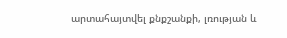արտահայտվել քնքշանքի, լռության և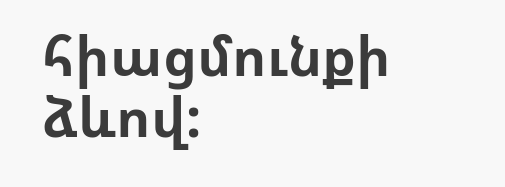հիացմունքի ձևով: